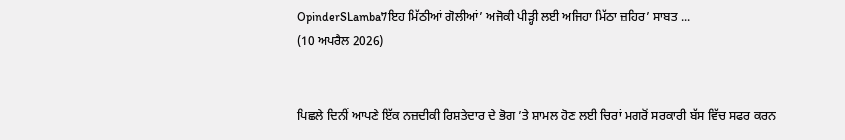OpinderSLamba7ਇਹ ਮਿੱਠੀਆਂ ਗੋਲੀਆਂ’ ਅਜੋਕੀ ਪੀੜ੍ਹੀ ਲਈ ਅਜਿਹਾ ਮਿੱਠਾ ਜ਼ਹਿਰ’ ਸਾਬਤ ...
(10 ਅਪਰੈਲ 2026)


ਪਿਛਲੇ ਦਿਨੀਂ ਆਪਣੇ ਇੱਕ ਨਜ਼ਦੀਕੀ ਰਿਸ਼ਤੇਦਾਰ ਦੇ ਭੋਗ ’ਤੇ ਸ਼ਾਮਲ ਹੋਣ ਲਈ ਚਿਰਾਂ ਮਗਰੋਂ ਸਰਕਾਰੀ ਬੱਸ ਵਿੱਚ ਸਫਰ ਕਰਨ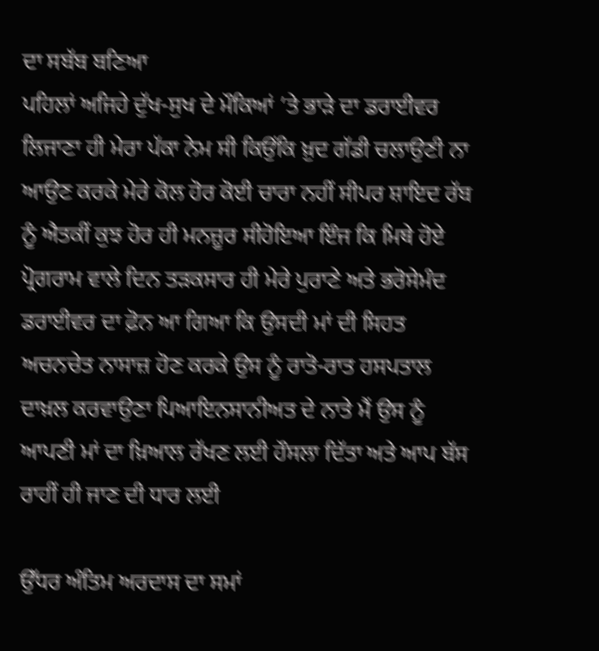ਦਾ ਸਬੱਬ ਬਣਿਆ
ਪਹਿਲਾਂ ਅਜਿਹੇ ਦੁੱਖ-ਸੁਖ ਦੇ ਮੌਕਿਆਂ ’ਤੇ ਭਾੜੇ ਦਾ ਡਰਾਈਵਰ ਲਿਜਾਣਾ ਹੀ ਮੇਰਾ ਪੱਕਾ ਨੇਮ ਸੀ ਕਿਉਂਕਿ ਖ਼ੁਦ ਗੱਡੀ ਚਲਾਉਣੀ ਨਾ ਆਉਣ ਕਰਕੇ ਮੇਰੇ ਕੋਲ ਹੋਰ ਕੋਈ ਚਾਰਾ ਨਹੀਂ ਸੀਪਰ ਸ਼ਾਇਦ ਰੱਬ ਨੂੰ ਐਤਕੀਂ ਕੁਝ ਹੋਰ ਹੀ ਮਨਜ਼ੂਰ ਸੀਹੋਇਆ ਇੰਜ ਕਿ ਮਿਥੇ ਹੋਏ ਪ੍ਰੋਗਰਾਮ ਵਾਲੇ ਦਿਨ ਤੜਕਸਾਰ ਹੀ ਮੇਰੇ ਪੁਰਾਣੇ ਅਤੇ ਭਰੋਸੇਮੰਦ ਡਰਾਈਵਰ ਦਾ ਫ਼ੋਨ ਆ ਗਿਆ ਕਿ ਉਸਦੀ ਮਾਂ ਦੀ ਸਿਹਤ ਅਚਨਚੇਤ ਨਾਸਾਜ਼ ਹੋਣ ਕਰਕੇ ਉਸ ਨੂੰ ਰਾਤੋ-ਰਾਤ ਹਸਪਤਾਲ ਦਾਖ਼ਲ ਕਰਵਾਉਣਾ ਪਿਆਇਨਸਾਨੀਅਤ ਦੇ ਨਾਤੇ ਮੈਂ ਉਸ ਨੂੰ ਆਪਣੀ ਮਾਂ ਦਾ ਖ਼ਿਆਲ ਰੱਖਣ ਲਈ ਹੌਸਲਾ ਦਿੱਤਾ ਅਤੇ ਆਪ ਬੱਸ ਰਾਹੀਂ ਹੀ ਜਾਣ ਦੀ ਧਾਰ ਲਈ

ਉੱਧਰ ਅੰਤਿਮ ਅਰਦਾਸ ਦਾ ਸਮਾਂ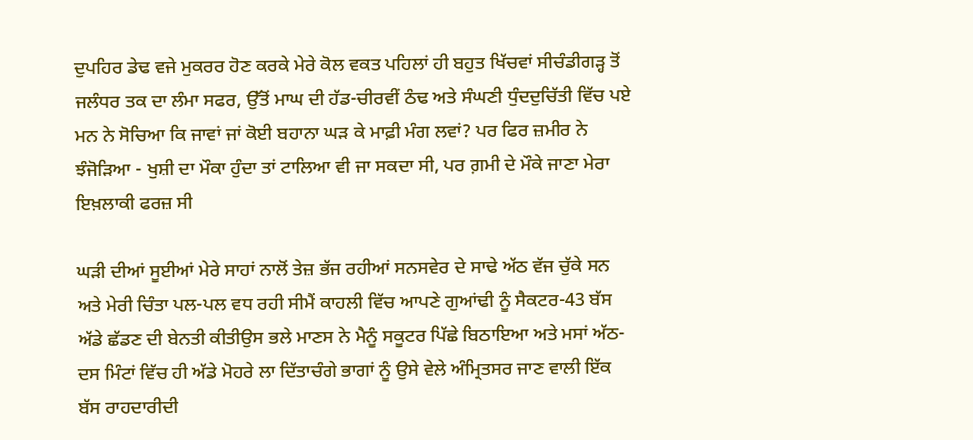ਦੁਪਹਿਰ ਡੇਢ ਵਜੇ ਮੁਕਰਰ ਹੋਣ ਕਰਕੇ ਮੇਰੇ ਕੋਲ ਵਕਤ ਪਹਿਲਾਂ ਹੀ ਬਹੁਤ ਖਿੱਚਵਾਂ ਸੀਚੰਡੀਗੜ੍ਹ ਤੋਂ ਜਲੰਧਰ ਤਕ ਦਾ ਲੰਮਾ ਸਫਰ, ਉੱਤੋਂ ਮਾਘ ਦੀ ਹੱਡ-ਚੀਰਵੀਂ ਠੰਢ ਅਤੇ ਸੰਘਣੀ ਧੁੰਦਦੁਚਿੱਤੀ ਵਿੱਚ ਪਏ ਮਨ ਨੇ ਸੋਚਿਆ ਕਿ ਜਾਵਾਂ ਜਾਂ ਕੋਈ ਬਹਾਨਾ ਘੜ ਕੇ ਮਾਫ਼ੀ ਮੰਗ ਲਵਾਂ? ਪਰ ਫਿਰ ਜ਼ਮੀਰ ਨੇ ਝੰਜੋੜਿਆ - ਖੁਸ਼ੀ ਦਾ ਮੌਕਾ ਹੁੰਦਾ ਤਾਂ ਟਾਲਿਆ ਵੀ ਜਾ ਸਕਦਾ ਸੀ, ਪਰ ਗ਼ਮੀ ਦੇ ਮੌਕੇ ਜਾਣਾ ਮੇਰਾ ਇਖ਼ਲਾਕੀ ਫਰਜ਼ ਸੀ

ਘੜੀ ਦੀਆਂ ਸੂਈਆਂ ਮੇਰੇ ਸਾਹਾਂ ਨਾਲੋਂ ਤੇਜ਼ ਭੱਜ ਰਹੀਆਂ ਸਨਸਵੇਰ ਦੇ ਸਾਢੇ ਅੱਠ ਵੱਜ ਚੁੱਕੇ ਸਨ ਅਤੇ ਮੇਰੀ ਚਿੰਤਾ ਪਲ-ਪਲ ਵਧ ਰਹੀ ਸੀਮੈਂ ਕਾਹਲੀ ਵਿੱਚ ਆਪਣੇ ਗੁਆਂਢੀ ਨੂੰ ਸੈਕਟਰ-43 ਬੱਸ ਅੱਡੇ ਛੱਡਣ ਦੀ ਬੇਨਤੀ ਕੀਤੀਉਸ ਭਲੇ ਮਾਣਸ ਨੇ ਮੈਨੂੰ ਸਕੂਟਰ ਪਿੱਛੇ ਬਿਠਾਇਆ ਅਤੇ ਮਸਾਂ ਅੱਠ-ਦਸ ਮਿੰਟਾਂ ਵਿੱਚ ਹੀ ਅੱਡੇ ਮੋਹਰੇ ਲਾ ਦਿੱਤਾਚੰਗੇ ਭਾਗਾਂ ਨੂੰ ਉਸੇ ਵੇਲੇ ਅੰਮ੍ਰਿਤਸਰ ਜਾਣ ਵਾਲੀ ਇੱਕ ਬੱਸ ਰਾਹਦਾਰੀਦੀ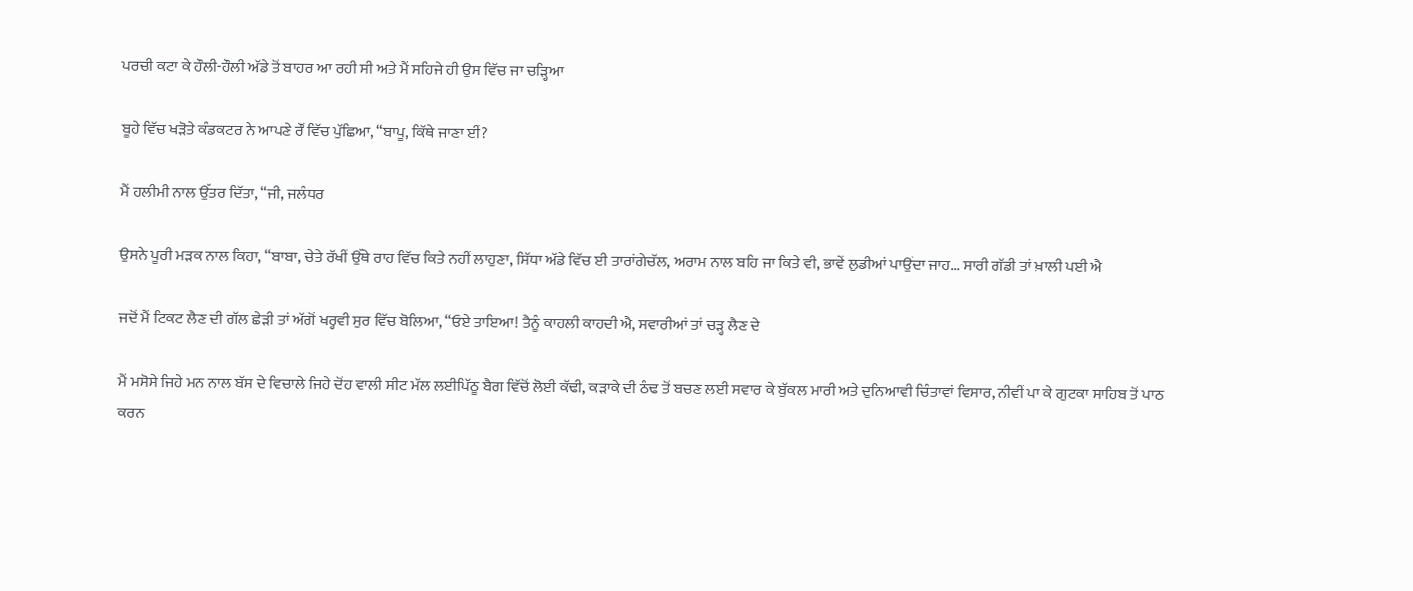ਪਰਚੀ ਕਟਾ ਕੇ ਹੌਲੀ-ਹੌਲੀ ਅੱਡੇ ਤੋਂ ਬਾਹਰ ਆ ਰਹੀ ਸੀ ਅਤੇ ਮੈਂ ਸਹਿਜੇ ਹੀ ਉਸ ਵਿੱਚ ਜਾ ਚੜ੍ਹਿਆ

ਬੂਹੇ ਵਿੱਚ ਖੜੋਤੇ ਕੰਡਕਟਰ ਨੇ ਆਪਣੇ ਰੌਂ ਵਿੱਚ ਪੁੱਛਿਆ, “ਬਾਪੂ, ਕਿੱਥੇ ਜਾਣਾ ਈਂ?

ਮੈਂ ਹਲੀਮੀ ਨਾਲ ਉੱਤਰ ਦਿੱਤਾ, “ਜੀ, ਜਲੰਧਰ

ਉਸਨੇ ਪੂਰੀ ਮੜਕ ਨਾਲ ਕਿਹਾ, “ਬਾਬਾ, ਚੇਤੇ ਰੱਖੀਂ ਉੱਥੇ ਰਾਹ ਵਿੱਚ ਕਿਤੇ ਨਹੀਂ ਲਾਹੁਣਾ, ਸਿੱਧਾ ਅੱਡੇ ਵਿੱਚ ਈ ਤਾਰਾਂਗੇਚੱਲ, ਅਰਾਮ ਨਾਲ ਬਹਿ ਜਾ ਕਿਤੇ ਵੀ, ਭਾਵੇਂ ਲੁਡੀਆਂ ਪਾਉਂਦਾ ਜਾਹ... ਸਾਰੀ ਗੱਡੀ ਤਾਂ ਖ਼ਾਲੀ ਪਈ ਐ

ਜਦੋਂ ਮੈਂ ਟਿਕਟ ਲੈਣ ਦੀ ਗੱਲ ਛੇੜੀ ਤਾਂ ਅੱਗੋਂ ਖਰ੍ਹਵੀ ਸੁਰ ਵਿੱਚ ਬੋਲਿਆ, “ਓਏ ਤਾਇਆ! ਤੈਨੂੰ ਕਾਹਲੀ ਕਾਹਦੀ ਐ, ਸਵਾਰੀਆਂ ਤਾਂ ਚੜ੍ਹ ਲੈਣ ਦੇ

ਮੈਂ ਮਸੋਸੇ ਜਿਹੇ ਮਨ ਨਾਲ ਬੱਸ ਦੇ ਵਿਚਾਲੇ ਜਿਹੇ ਦੋਂਹ ਵਾਲੀ ਸੀਟ ਮੱਲ ਲਈਪਿੱਠੂ ਬੈਗ ਵਿੱਚੋਂ ਲੋਈ ਕੱਢੀ, ਕੜਾਕੇ ਦੀ ਠੰਢ ਤੋਂ ਬਚਣ ਲਈ ਸਵਾਰ ਕੇ ਬੁੱਕਲ ਮਾਰੀ ਅਤੇ ਦੁਨਿਆਵੀ ਚਿੰਤਾਵਾਂ ਵਿਸਾਰ, ਨੀਵੀਂ ਪਾ ਕੇ ਗੁਟਕਾ ਸਾਹਿਬ ਤੋਂ ਪਾਠ ਕਰਨ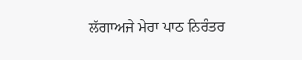ਲੱਗਾਅਜੇ ਮੇਰਾ ਪਾਠ ਨਿਰੰਤਰ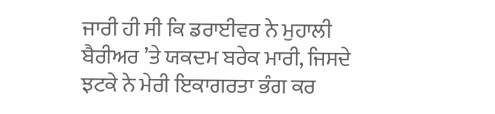ਜਾਰੀ ਹੀ ਸੀ ਕਿ ਡਰਾਈਵਰ ਨੇ ਮੁਹਾਲੀ ਬੈਰੀਅਰ ’ਤੇ ਯਕਦਮ ਬਰੇਕ ਮਾਰੀ, ਜਿਸਦੇ ਝਟਕੇ ਨੇ ਮੇਰੀ ਇਕਾਗਰਤਾ ਭੰਗ ਕਰ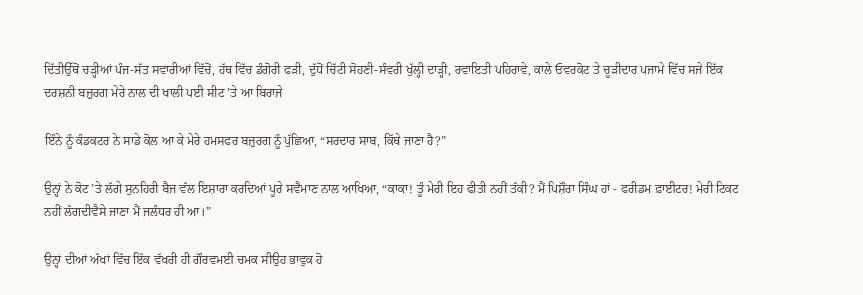ਦਿੱਤੀਉੱਥੋਂ ਚੜ੍ਹੀਆਂ ਪੰਜ-ਸੱਤ ਸਵਾਰੀਆਂ ਵਿੱਚੋਂ, ਹੱਥ ਵਿੱਚ ਡੰਗੋਰੀ ਫੜੀ, ਦੁੱਧੋਂ ਚਿੱਟੀ ਸੋਹਣੀ-ਸੰਵਰੀ ਖੁੱਲ੍ਹੀ ਦਾੜ੍ਹੀ, ਰਵਾਇਤੀ ਪਹਿਰਾਵੇ, ਕਾਲੇ ਓਵਰਕੋਟ ਤੇ ਚੂੜੀਦਾਰ ਪਜਾਮੇ ਵਿੱਚ ਸਜੇ ਇੱਕ ਦਰਸ਼ਨੀ ਬਜ਼ੁਰਗ ਮੇਰੇ ਨਾਲ ਦੀ ਖਾਲੀ ਪਈ ਸੀਟ ’ਤੇ ਆ ਬਿਰਾਜੇ

ਇੰਨੇ ਨੂੰ ਕੰਡਕਟਰ ਨੇ ਸਾਡੇ ਕੋਲ ਆ ਕੇ ਮੇਰੇ ਹਮਸਫਰ ਬਜ਼ੁਰਗ ਨੂੰ ਪੁੱਛਿਆ, “ਸਰਦਾਰ ਸਾਬ, ਕਿੱਥੇ ਜਾਣਾ ਹੈ?”

ਉਨ੍ਹਾਂ ਨੇ ਕੋਟ ’ਤੇ ਲੱਗੇ ਸੁਨਹਿਰੀ ਬੈਜ ਵੱਲ ਇਸ਼ਾਰਾ ਕਰਦਿਆਂ ਪੂਰੇ ਸਵੈਮਾਣ ਨਾਲ ਆਖਿਆ, “ਕਾਕਾ! ਤੂੰ ਮੇਰੀ ਇਹ ਫੀਤੀ ਨਹੀਂ ਤੱਕੀ? ਮੈਂ ਪਿਸ਼ੌਰਾ ਸਿੰਘ ਹਾਂ - ਫਰੀਡਮ ਫ਼ਾਈਟਰ! ਮੇਰੀ ਟਿਕਟ ਨਹੀਂ ਲੱਗਦੀਵੈਸੇ ਜਾਣਾ ਮੈਂ ਜਲੰਧਰ ਹੀ ਆ।”

ਉਨ੍ਹਾਂ ਦੀਆਂ ਅੱਖਾਂ ਵਿੱਚ ਇੱਕ ਵੱਖਰੀ ਹੀ ਗੌਰਵਮਈ ਚਮਕ ਸੀਉਹ ਭਾਵੁਕ ਹੋ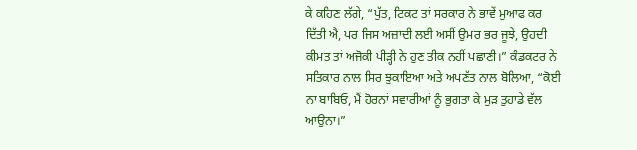ਕੇ ਕਹਿਣ ਲੱਗੇ, “ਪੁੱਤ, ਟਿਕਟ ਤਾਂ ਸਰਕਾਰ ਨੇ ਭਾਵੇਂ ਮੁਆਫ ਕਰ ਦਿੱਤੀ ਐ, ਪਰ ਜਿਸ ਅਜ਼ਾਦੀ ਲਈ ਅਸੀਂ ਉਮਰ ਭਰ ਜੂਝੇ, ਉਹਦੀ ਕੀਮਤ ਤਾਂ ਅਜੋਕੀ ਪੀੜ੍ਹੀ ਨੇ ਹੁਣ ਤੀਕ ਨਹੀਂ ਪਛਾਣੀ।” ਕੰਡਕਟਰ ਨੇ ਸਤਿਕਾਰ ਨਾਲ ਸਿਰ ਝੁਕਾਇਆ ਅਤੇ ਅਪਣੱਤ ਨਾਲ ਬੋਲਿਆ, “ਕੋਈ ਨਾ ਬਾਬਿਓ, ਮੈਂ ਹੋਰਨਾਂ ਸਵਾਰੀਆਂ ਨੂੰ ਭੁਗਤਾ ਕੇ ਮੁੜ ਤੁਹਾਡੇ ਵੱਲ ਆਉਨਾ।”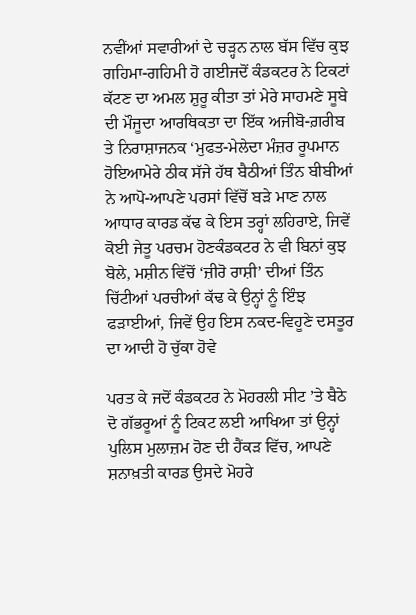ਨਵੀਂਆਂ ਸਵਾਰੀਆਂ ਦੇ ਚੜ੍ਹਨ ਨਾਲ ਬੱਸ ਵਿੱਚ ਕੁਝ ਗਹਿਮਾ-ਗਹਿਮੀ ਹੋ ਗਈਜਦੋਂ ਕੰਡਕਟਰ ਨੇ ਟਿਕਟਾਂ ਕੱਟਣ ਦਾ ਅਮਲ ਸ਼ੁਰੂ ਕੀਤਾ ਤਾਂ ਮੇਰੇ ਸਾਹਮਣੇ ਸੂਬੇ ਦੀ ਮੌਜੂਦਾ ਆਰਥਿਕਤਾ ਦਾ ਇੱਕ ਅਜੀਬੋ-ਗ਼ਰੀਬ ਤੇ ਨਿਰਾਸ਼ਾਜਨਕ ‘ਮੁਫਤ-ਮੇਲੇਦਾ ਮੰਜ਼ਰ ਰੂਪਮਾਨ ਹੋਇਆਮੇਰੇ ਠੀਕ ਸੱਜੇ ਹੱਥ ਬੈਠੀਆਂ ਤਿੰਨ ਬੀਬੀਆਂ ਨੇ ਆਪੋ-ਆਪਣੇ ਪਰਸਾਂ ਵਿੱਚੋਂ ਬੜੇ ਮਾਣ ਨਾਲ ਆਧਾਰ ਕਾਰਡ ਕੱਢ ਕੇ ਇਸ ਤਰ੍ਹਾਂ ਲਹਿਰਾਏ, ਜਿਵੇਂ ਕੋਈ ਜੇਤੂ ਪਰਚਮ ਹੋਣਕੰਡਕਟਰ ਨੇ ਵੀ ਬਿਨਾਂ ਕੁਝ ਬੋਲੇ, ਮਸ਼ੀਨ ਵਿੱਚੋਂ ‘ਜ਼ੀਰੋ ਰਾਸ਼ੀ’ ਦੀਆਂ ਤਿੰਨ ਚਿੱਟੀਆਂ ਪਰਚੀਆਂ ਕੱਢ ਕੇ ਉਨ੍ਹਾਂ ਨੂੰ ਇੰਝ ਫੜਾਈਆਂ, ਜਿਵੇਂ ਉਹ ਇਸ ਨਕਦ-ਵਿਹੂਣੇ ਦਸਤੂਰ ਦਾ ਆਦੀ ਹੋ ਚੁੱਕਾ ਹੋਵੇ

ਪਰਤ ਕੇ ਜਦੋਂ ਕੰਡਕਟਰ ਨੇ ਮੋਹਰਲੀ ਸੀਟ ’ਤੇ ਬੈਠੇ ਦੋ ਗੱਭਰੂਆਂ ਨੂੰ ਟਿਕਟ ਲਈ ਆਖਿਆ ਤਾਂ ਉਨ੍ਹਾਂ ਪੁਲਿਸ ਮੁਲਾਜ਼ਮ ਹੋਣ ਦੀ ਹੈਂਕੜ ਵਿੱਚ, ਆਪਣੇ ਸ਼ਨਾਖ਼ਤੀ ਕਾਰਡ ਉਸਦੇ ਮੋਹਰੇ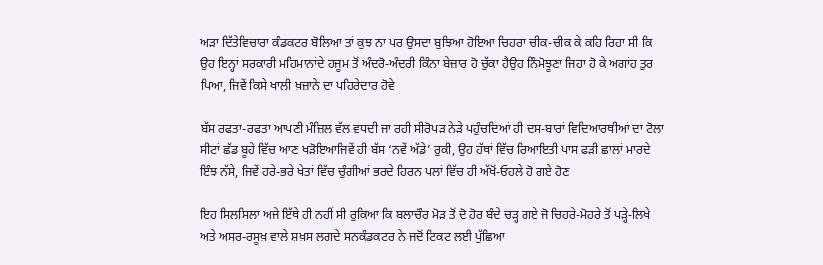ਅੜਾ ਦਿੱਤੇਵਿਚਾਰਾ ਕੰਡਕਟਰ ਬੋਲਿਆ ਤਾਂ ਕੁਝ ਨਾ ਪਰ ਉਸਦਾ ਬੁਝਿਆ ਹੋਇਆ ਚਿਹਰਾ ਚੀਕ-ਚੀਕ ਕੇ ਕਹਿ ਰਿਹਾ ਸੀ ਕਿ ਉਹ ਇਨ੍ਹਾਂ ਸਰਕਾਰੀ ਮਹਿਮਾਨਾਂਦੇ ਹਜੂਮ ਤੋਂ ਅੰਦਰੋ-ਅੰਦਰੀ ਕਿੰਨਾ ਬੇਜ਼ਾਰ ਹੋ ਚੁੱਕਾ ਹੈਉਹ ਨਿੰਮੋਝੂਣਾ ਜਿਹਾ ਹੋ ਕੇ ਅਗਾਂਹ ਤੁਰ ਪਿਆ, ਜਿਵੇਂ ਕਿਸੇ ਖਾਲੀ ਖ਼ਜ਼ਾਨੇ ਦਾ ਪਹਿਰੇਦਾਰ ਹੋਵੇ

ਬੱਸ ਰਫਤਾ-ਰਫਤਾ ਆਪਣੀ ਮੰਜ਼ਿਲ ਵੱਲ ਵਧਦੀ ਜਾ ਰਹੀ ਸੀਰੋਪੜ ਨੇੜੇ ਪਹੁੰਚਦਿਆਂ ਹੀ ਦਸ-ਬਾਰਾਂ ਵਿਦਿਆਰਥੀਆਂ ਦਾ ਟੋਲਾ ਸੀਟਾਂ ਛੱਡ ਬੂਹੇ ਵਿੱਚ ਆਣ ਖੜੋਇਆਜਿਵੇਂ ਹੀ ਬੱਸ ‘ਨਵੇਂ ਅੱਡੇ’ ਰੁਕੀ, ਉਹ ਹੱਥਾਂ ਵਿੱਚ ਰਿਆਇਤੀ ਪਾਸ ਫੜੀ ਛਾਲਾਂ ਮਾਰਦੇ ਇੰਝ ਨੱਸੇ, ਜਿਵੇਂ ਹਰੇ-ਭਰੇ ਖੇਤਾਂ ਵਿੱਚ ਚੁੰਗੀਆਂ ਭਰਦੇ ਹਿਰਨ ਪਲਾਂ ਵਿੱਚ ਹੀ ਅੱਖੋਂ-ਓਹਲੇ ਹੋ ਗਏ ਹੋਣ

ਇਹ ਸਿਲਸਿਲਾ ਅਜੇ ਇੱਥੇ ਹੀ ਨਹੀਂ ਸੀ ਰੁਕਿਆ ਕਿ ਬਲਾਚੌਰ ਮੋੜ ਤੋਂ ਦੋ ਹੋਰ ਬੰਦੇ ਚੜ੍ਹ ਗਏ ਜੋ ਚਿਹਰੇ-ਮੋਹਰੇ ਤੋਂ ਪੜ੍ਹੇ-ਲਿਖੇ ਅਤੇ ਅਸਰ-ਰਸੂਖ਼ ਵਾਲੇ ਸ਼ਖ਼ਸ ਲਗਦੇ ਸਨਕੰਡਕਟਰ ਨੇ ਜਦੋਂ ਟਿਕਟ ਲਈ ਪੁੱਛਿਆ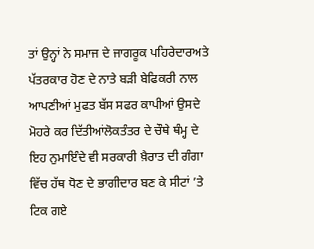ਤਾਂ ਉਨ੍ਹਾਂ ਨੇ ਸਮਾਜ ਦੇ ਜਾਗਰੂਕ ਪਹਿਰੇਦਾਰਅਤੇ ਪੱਤਰਕਾਰ ਹੋਣ ਦੇ ਨਾਤੇ ਬੜੀ ਬੇਫਿਕਰੀ ਨਾਲ ਆਪਣੀਆਂ ਮੁਫਤ ਬੱਸ ਸਫਰ ਕਾਪੀਆਂ ਉਸਦੇ ਮੋਹਰੇ ਕਰ ਦਿੱਤੀਆਂਲੋਕਤੰਤਰ ਦੇ ਚੌਥੇ ਥੰਮ੍ਹ ਦੇ ਇਹ ਨੁਮਾਇੰਦੇ ਵੀ ਸਰਕਾਰੀ ਖ਼ੈਰਾਤ ਦੀ ਗੰਗਾ ਵਿੱਚ ਹੱਥ ਧੋਣ ਦੇ ਭਾਗੀਦਾਰ ਬਣ ਕੇ ਸੀਟਾਂ ’ਤੇ ਟਿਕ ਗਏ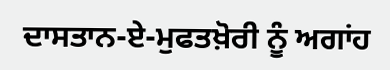ਦਾਸਤਾਨ-ਏ-ਮੁਫਤਖ਼ੋਰੀ ਨੂੰ ਅਗਾਂਹ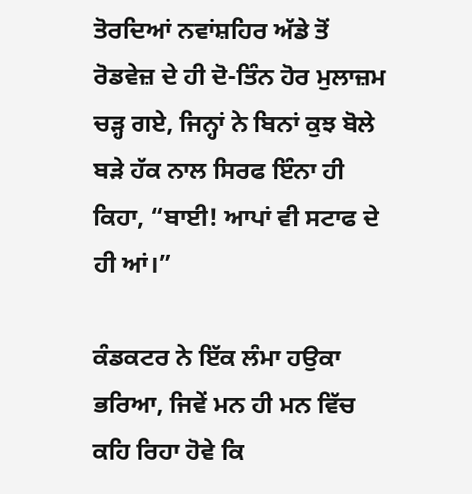ਤੋਰਦਿਆਂ ਨਵਾਂਸ਼ਹਿਰ ਅੱਡੇ ਤੋਂ ਰੋਡਵੇਜ਼ ਦੇ ਹੀ ਦੋ-ਤਿੰਨ ਹੋਰ ਮੁਲਾਜ਼ਮ ਚੜ੍ਹ ਗਏ, ਜਿਨ੍ਹਾਂ ਨੇ ਬਿਨਾਂ ਕੁਝ ਬੋਲੇ ਬੜੇ ਹੱਕ ਨਾਲ ਸਿਰਫ ਇੰਨਾ ਹੀ ਕਿਹਾ, “ਬਾਈ! ਆਪਾਂ ਵੀ ਸਟਾਫ ਦੇ ਹੀ ਆਂ।”

ਕੰਡਕਟਰ ਨੇ ਇੱਕ ਲੰਮਾ ਹਉਕਾ ਭਰਿਆ, ਜਿਵੇਂ ਮਨ ਹੀ ਮਨ ਵਿੱਚ ਕਹਿ ਰਿਹਾ ਹੋਵੇ ਕਿ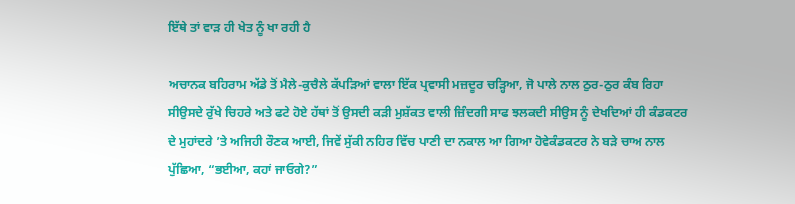ਇੱਥੇ ਤਾਂ ਵਾੜ ਹੀ ਖੇਤ ਨੂੰ ਖਾ ਰਹੀ ਹੈ

ਅਚਾਨਕ ਬਹਿਰਾਮ ਅੱਡੇ ਤੋਂ ਮੈਲੇ-ਕੁਚੈਲੇ ਕੱਪੜਿਆਂ ਵਾਲਾ ਇੱਕ ਪ੍ਰਵਾਸੀ ਮਜ਼ਦੂਰ ਚੜ੍ਹਿਆ, ਜੋ ਪਾਲੇ ਨਾਲ ਠੁਰ-ਠੁਰ ਕੰਬ ਰਿਹਾ ਸੀਉਸਦੇ ਰੁੱਖੇ ਚਿਹਰੇ ਅਤੇ ਫਟੇ ਹੋਏ ਹੱਥਾਂ ਤੋਂ ਉਸਦੀ ਕੜੀ ਮੁਸ਼ੱਕਤ ਵਾਲੀ ਜ਼ਿੰਦਗੀ ਸਾਫ ਝਲਕਦੀ ਸੀਉਸ ਨੂੰ ਦੇਖਦਿਆਂ ਹੀ ਕੰਡਕਟਰ ਦੇ ਮੁਹਾਂਦਰੇ ’ਤੇ ਅਜਿਹੀ ਰੌਣਕ ਆਈ, ਜਿਵੇਂ ਸੁੱਕੀ ਨਹਿਰ ਵਿੱਚ ਪਾਣੀ ਦਾ ਨਕਾਲ ਆ ਗਿਆ ਹੋਵੇਕੰਡਕਟਰ ਨੇ ਬੜੇ ਚਾਅ ਨਾਲ ਪੁੱਛਿਆ, “ਭਈਆ, ਕਹਾਂ ਜਾਓਗੇ?”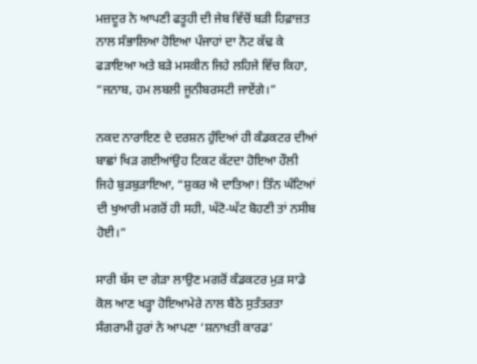ਮਜ਼ਦੂਰ ਨੇ ਆਪਣੀ ਫਤੂਹੀ ਦੀ ਜੇਬ ਵਿੱਚੋਂ ਬੜੀ ਹਿਫ਼ਾਜ਼ਤ ਨਾਲ ਸੰਭਾਲਿਆ ਹੋਇਆ ਪੰਜਾਹਾਂ ਦਾ ਨੋਟ ਕੱਢ ਕੇ ਫੜਾਇਆ ਅਤੇ ਬੜੇ ਮਸਕੀਨ ਜਿਹੇ ਲਹਿਜੇ ਵਿੱਚ ਕਿਹਾ, “ਜਨਾਬ, ਹਮ ਲਬਲੀ ਜੂਨੀਬਰਸਟੀ ਜਾਏਂਗੇ।”

ਨਕਦ ਨਾਰਾਇਣ ਦੇ ਦਰਸ਼ਨ ਹੁੰਦਿਆਂ ਹੀ ਕੰਡਕਟਰ ਦੀਆਂ ਬਾਛਾਂ ਖਿੜ ਗਈਆਂਉਹ ਟਿਕਟ ਕੱਟਦਾ ਹੋਇਆ ਹੌਲੀ ਜਿਹੇ ਬੁੜਬੁੜਾਇਆ, “ਸ਼ੁਕਰ ਐ ਦਾਤਿਆ! ਤਿੰਨ ਘੰਟਿਆਂ ਦੀ ਖੁਆਰੀ ਮਗਰੋਂ ਹੀ ਸਹੀ, ਘੱਟੋ-ਘੱਟ ਬੋਹਣੀ ਤਾਂ ਨਸੀਬ ਹੋਈ।”

ਸਾਰੀ ਬੱਸ ਦਾ ਗੇੜਾ ਲਾਉਣ ਮਗਰੋਂ ਕੰਡਕਟਰ ਮੁੜ ਸਾਡੇ ਕੋਲ ਆਣ ਖੜ੍ਹਾ ਹੋਇਆਮੇਰੇ ਨਾਲ ਬੈਠੇ ਸੁਤੰਤਰਤਾ ਸੰਗਰਾਮੀ ਹੁਰਾਂ ਨੇ ਆਪਣਾ ‘ਸ਼ਨਾਖ਼ਤੀ ਕਾਰਡ’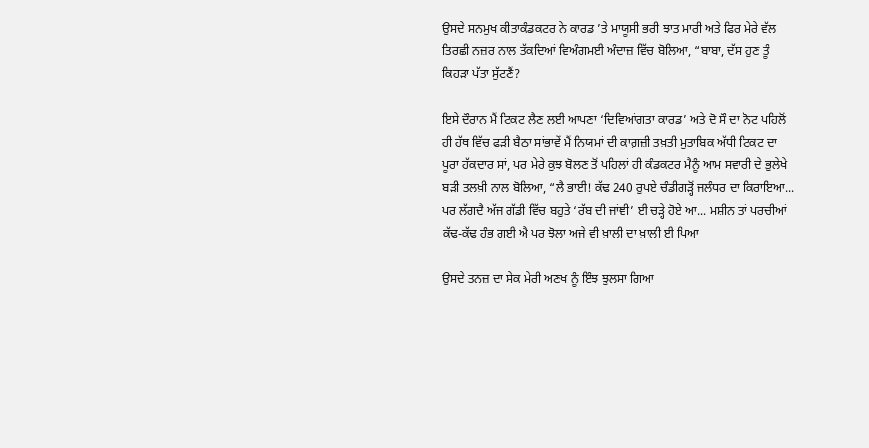ਉਸਦੇ ਸਨਮੁਖ ਕੀਤਾਕੰਡਕਟਰ ਨੇ ਕਾਰਡ ’ਤੇ ਮਾਯੂਸੀ ਭਰੀ ਝਾਤ ਮਾਰੀ ਅਤੇ ਫਿਰ ਮੇਰੇ ਵੱਲ ਤਿਰਛੀ ਨਜ਼ਰ ਨਾਲ ਤੱਕਦਿਆਂ ਵਿਅੰਗਮਈ ਅੰਦਾਜ਼ ਵਿੱਚ ਬੋਲਿਆ, “ਬਾਬਾ, ਦੱਸ ਹੁਣ ਤੂੰ ਕਿਹੜਾ ਪੱਤਾ ਸੁੱਟਣੈਂ?

ਇਸੇ ਦੌਰਾਨ ਮੈਂ ਟਿਕਟ ਲੈਣ ਲਈ ਆਪਣਾ ‘ਦਿਵਿਆਂਗਤਾ ਕਾਰਡ’ ਅਤੇ ਦੋ ਸੌ ਦਾ ਨੋਟ ਪਹਿਲੋਂ ਹੀ ਹੱਥ ਵਿੱਚ ਫੜੀ ਬੈਠਾ ਸਾਂਭਾਵੇਂ ਮੈਂ ਨਿਯਮਾਂ ਦੀ ਕਾਗ਼ਜ਼ੀ ਤਖ਼ਤੀ ਮੁਤਾਬਿਕ ਅੱਧੀ ਟਿਕਟ ਦਾ ਪੂਰਾ ਹੱਕਦਾਰ ਸਾਂ, ਪਰ ਮੇਰੇ ਕੁਝ ਬੋਲਣ ਤੋਂ ਪਹਿਲਾਂ ਹੀ ਕੰਡਕਟਰ ਮੈਨੂੰ ਆਮ ਸਵਾਰੀ ਦੇ ਭੁਲੇਖੇ ਬੜੀ ਤਲਖ਼ੀ ਨਾਲ ਬੋਲਿਆ, “ਲੈ ਭਾਈ! ਕੱਢ 240 ਰੁਪਏ ਚੰਡੀਗੜ੍ਹੋਂ ਜਲੰਧਰ ਦਾ ਕਿਰਾਇਆ... ਪਰ ਲੱਗਦੈ ਅੱਜ ਗੱਡੀ ਵਿੱਚ ਬਹੁਤੇ ‘ਰੱਬ ਦੀ ਜਾਂਞੀ’ ਈ ਚੜ੍ਹੇ ਹੋਏ ਆ... ਮਸ਼ੀਨ ਤਾਂ ਪਰਚੀਆਂ ਕੱਢ-ਕੱਢ ਹੰਭ ਗਈ ਐ ਪਰ ਝੋਲਾ ਅਜੇ ਵੀ ਖ਼ਾਲੀ ਦਾ ਖ਼ਾਲੀ ਈ ਪਿਆ

ਉਸਦੇ ਤਨਜ਼ ਦਾ ਸੇਕ ਮੇਰੀ ਅਣਖ ਨੂੰ ਇੰਝ ਝੁਲਸਾ ਗਿਆ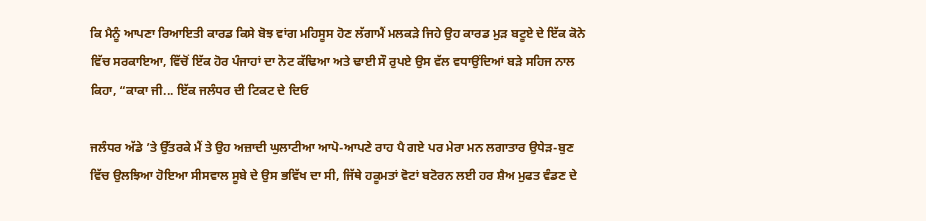ਕਿ ਮੈਨੂੰ ਆਪਣਾ ਰਿਆਇਤੀ ਕਾਰਡ ਕਿਸੇ ਬੋਝ ਵਾਂਗ ਮਹਿਸੂਸ ਹੋਣ ਲੱਗਾਮੈਂ ਮਲਕੜੇ ਜਿਹੇ ਉਹ ਕਾਰਡ ਮੁੜ ਬਟੂਏ ਦੇ ਇੱਕ ਕੋਨੇ ਵਿੱਚ ਸਰਕਾਇਆ, ਵਿੱਚੋਂ ਇੱਕ ਹੋਰ ਪੰਜਾਹਾਂ ਦਾ ਨੋਟ ਕੱਢਿਆ ਅਤੇ ਢਾਈ ਸੌ ਰੁਪਏ ਉਸ ਵੱਲ ਵਧਾਉਂਦਿਆਂ ਬੜੇ ਸਹਿਜ ਨਾਲ ਕਿਹਾ, “ਕਾਕਾ ਜੀ... ਇੱਕ ਜਲੰਧਰ ਦੀ ਟਿਕਟ ਦੇ ਦਿਓ

ਜਲੰਧਰ ਅੱਡੇ ’ਤੇ ਉੱਤਰਕੇ ਮੈਂ ਤੇ ਉਹ ਅਜ਼ਾਦੀ ਘੁਲਾਟੀਆ ਆਪੋ-ਆਪਣੇ ਰਾਹ ਪੈ ਗਏ ਪਰ ਮੇਰਾ ਮਨ ਲਗਾਤਾਰ ਉਧੇੜ-ਬੁਣ ਵਿੱਚ ਉਲਝਿਆ ਹੋਇਆ ਸੀਸਵਾਲ ਸੂਬੇ ਦੇ ਉਸ ਭਵਿੱਖ ਦਾ ਸੀ, ਜਿੱਥੇ ਹਕੂਮਤਾਂ ਵੋਟਾਂ ਬਟੋਰਨ ਲਈ ਹਰ ਸ਼ੈਅ ਮੁਫਤ ਵੰਡਣ ਦੇ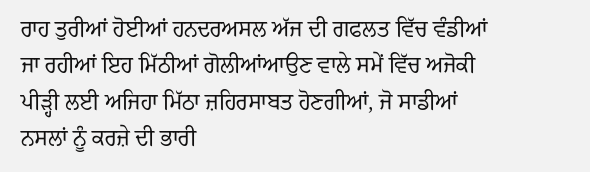ਰਾਹ ਤੁਰੀਆਂ ਹੋਈਆਂ ਹਨਦਰਅਸਲ ਅੱਜ ਦੀ ਗਫਲਤ ਵਿੱਚ ਵੰਡੀਆਂ ਜਾ ਰਹੀਆਂ ਇਹ ਮਿੱਠੀਆਂ ਗੋਲੀਆਂਆਉਣ ਵਾਲੇ ਸਮੇਂ ਵਿੱਚ ਅਜੋਕੀ ਪੀੜ੍ਹੀ ਲਈ ਅਜਿਹਾ ਮਿੱਠਾ ਜ਼ਹਿਰਸਾਬਤ ਹੋਣਗੀਆਂ, ਜੋ ਸਾਡੀਆਂ ਨਸਲਾਂ ਨੂੰ ਕਰਜ਼ੇ ਦੀ ਭਾਰੀ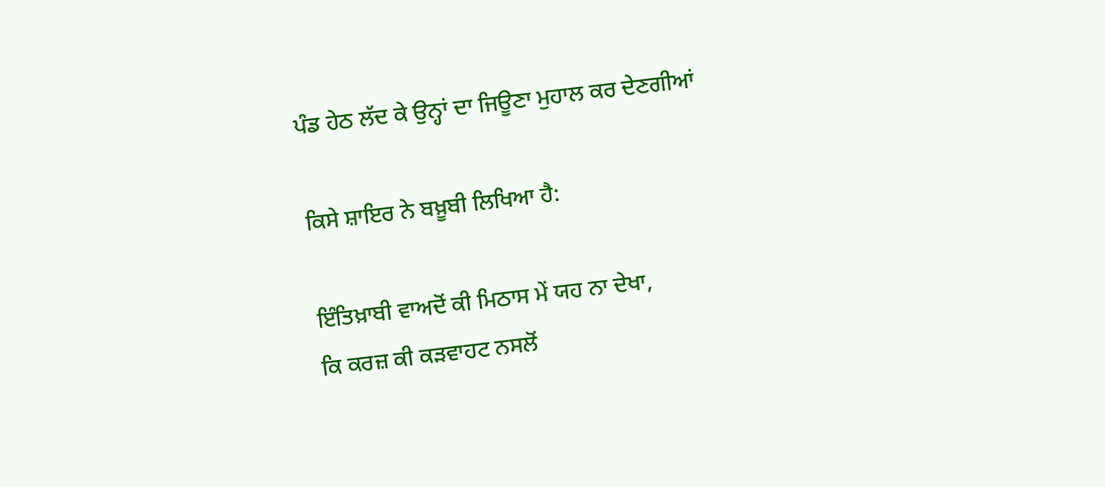ਪੰਡ ਹੇਠ ਲੱਦ ਕੇ ਉਨ੍ਹਾਂ ਦਾ ਜਿਊਣਾ ਮੁਹਾਲ ਕਰ ਦੇਣਗੀਆਂ

ਕਿਸੇ ਸ਼ਾਇਰ ਨੇ ਬਖ਼ੂਬੀ ਲਿਖਿਆ ਹੈ:

ਇੰਤਿਖ਼ਾਬੀ ਵਾਅਦੋਂ ਕੀ ਮਿਠਾਸ ਮੇਂ ਯਹ ਨਾ ਦੇਖਾ,
ਕਿ ਕਰਜ਼ ਕੀ ਕੜਵਾਹਟ ਨਸਲੋਂ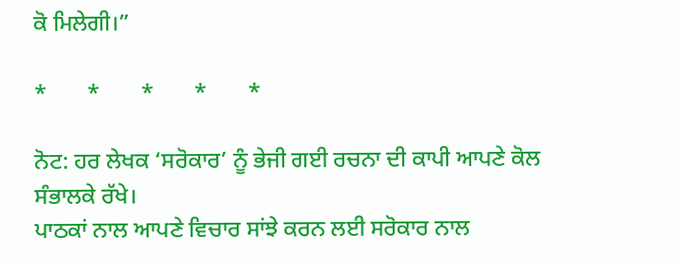ਕੋ ਮਿਲੇਗੀ।”

*       *       *       *       *

ਨੋਟ: ਹਰ ਲੇਖਕ ‘ਸਰੋਕਾਰ’ ਨੂੰ ਭੇਜੀ ਗਈ ਰਚਨਾ ਦੀ ਕਾਪੀ ਆਪਣੇ ਕੋਲ ਸੰਭਾਲਕੇ ਰੱਖੇ।
ਪਾਠਕਾਂ ਨਾਲ ਆਪਣੇ ਵਿਚਾਰ ਸਾਂਝੇ ਕਰਨ ਲਈ ਸਰੋਕਾਰ ਨਾਲ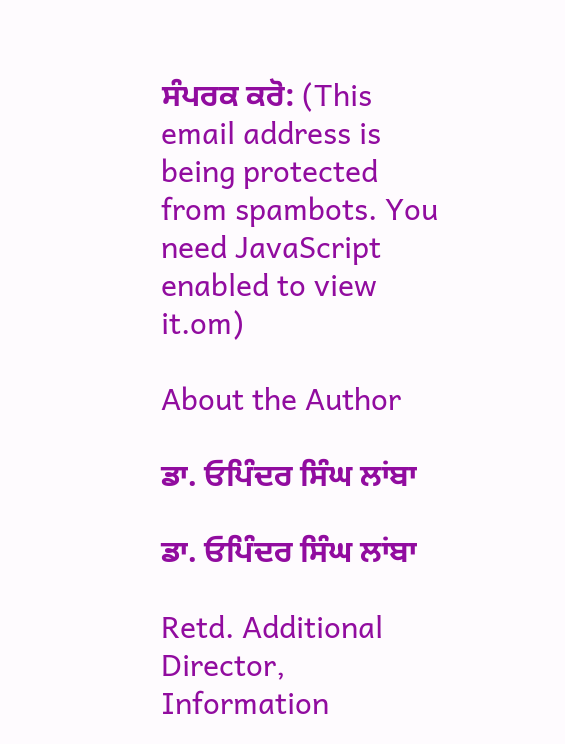ਸੰਪਰਕ ਕਰੋ: (This email address is being protected from spambots. You need JavaScript enabled to view it.om)

About the Author

ਡਾ. ਓਪਿੰਦਰ ਸਿੰਘ ਲਾਂਬਾ

ਡਾ. ਓਪਿੰਦਰ ਸਿੰਘ ਲਾਂਬਾ

Retd. Additional Director,
Information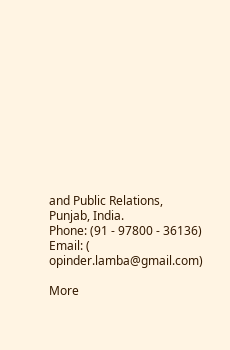and Public Relations, Punjab, India.
Phone: (91 - 97800 - 36136)
Email: (
opinder.lamba@gmail.com)

More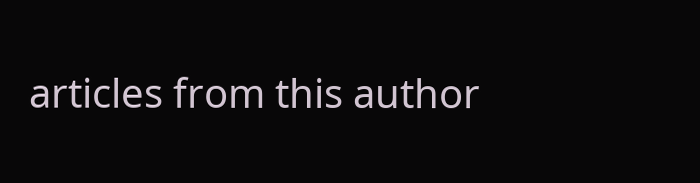articles from this author